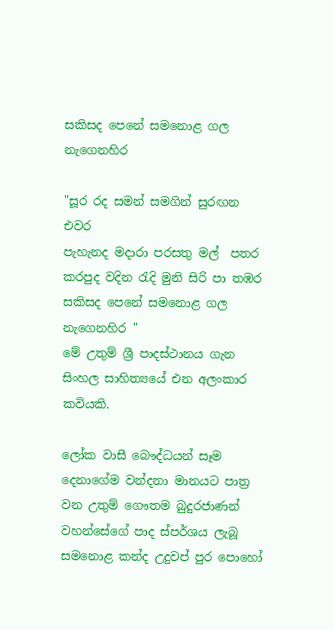සකිසද පෙනේ සමනොළ ගල නැගෙනහිර

"සූර රද සමන් සමගින් සුරඟන එවර
පැහැනද මදාරා පරසතු මල්  පතර
කරපුද වදින රැදි මුනි සිරි පා තඹර
සකිසද පෙනේ සමනොළ ගල නැගෙනහිර "
මේ උතුම් ශ්‍රී පාදස්ථානය ගැන සිංහල සාහිත්‍යයේ එන අලංකාර කවියකි.

ලෝක වාසී බෞද්ධයන් සෑම දෙනාගේම වන්දනා මානයට පාත්‍ර වන උතුම් ගෞතම බුදුරජාණන් වහන්සේගේ පාද ස්පර්ශය ලැබූ සමනොළ කන්ද උදුවප් පුර පොහෝ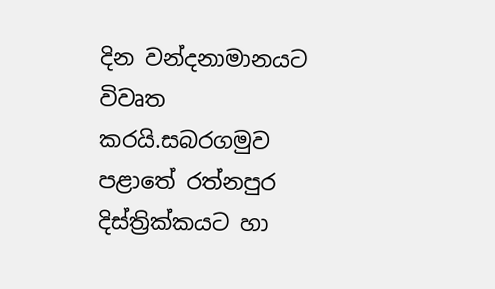දින වන්දනාමානයට විවෘත කරයි.සබරගමුව පළාතේ රත්නපුර දිස්ත්‍රික්කයට හා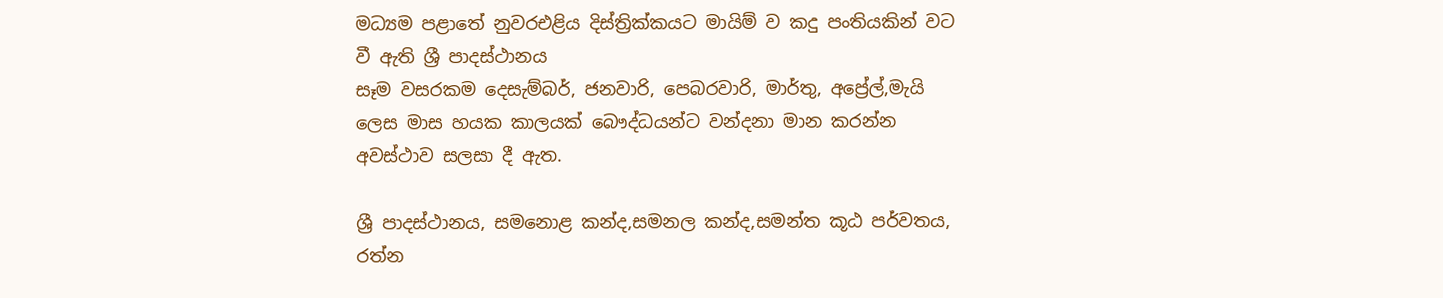මධ්‍යම පළාතේ නුවරඑළිය දිස්ත්‍රික්කයට මායිම් ව කදු පංතියකින් වට වී ඇති ශ්‍රී පාදස්ථානය
සෑම වසරකම දෙසැම්බර්, ජනවාරි, පෙබරවාරි, මාර්තු, අප්‍රේල්,මැයි  ලෙස මාස හයක කාලයක් බෞද්ධයන්ට වන්දනා මාන කරන්න අවස්ථාව සලසා දී ඇත.

ශ්‍රී පාදස්ථානය, සමනොළ කන්ද,සමනල කන්ද,සමන්ත කූඨ පර්වතය, රත්න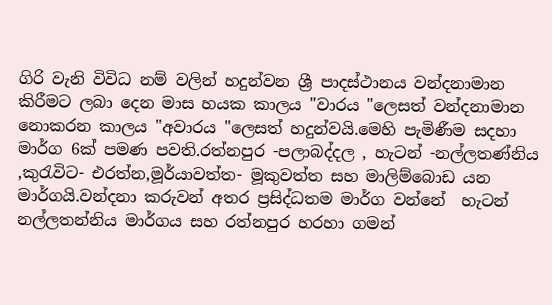ගිරි වැනි විවිධ නම් වලින් හදුන්වන ශ්‍රී පාදස්ථානය වන්දනාමාන කිරීමට ලබා දෙන මාස හයක කාලය "වාරය "ලෙසත් වන්දනාමාන නොකරන කාලය "අවාරය "ලෙසත් හදුන්වයි.මෙහි පැමිණීම සදහා මාර්ග 6ක් පමණ පවති.රත්නපුර -පලාබද්දල , හැටන් -නල්ලතණ්නිය ,කුරැවිට- එරත්න,මූර්යාවත්ත- මූකුවත්ත සහ මාලිම්බොඩ යන මාර්ගයි.වන්දනා කරුවන් අතර ප්‍රසිද්ධතම මාර්ග වන්නේ  හැටන් නල්ලතන්නිය මාර්ගය සහ රත්නපුර හරහා ගමන්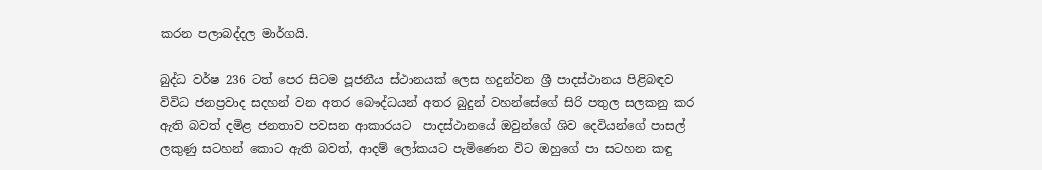කරන පලාබද්දල මාර්ගයි.

බුද්ධ වර්ෂ 236 ටත් පෙර සිටම පූජනීය ස්ථානයක් ලෙස හදුන්වන ශ්‍රී පාදස්ථානය පිළිබඳව විවිධ ජනප්‍රවාද සදහන් වන අතර බෞද්ධයන් අතර බුදුන් වහන්සේගේ සිරි පතුල සලකනු කර ඇති බවත් දමිළ ජනතාව පවසන ආකාරයට  පාදස්ථානයේ ඔවුන්ගේ ශිව දෙවියන්ගේ පාසල් ලකුණු සටහන් කොට ඇති බවත්, ආදම් ලෝකයට පැමිණෙන විට ඔහුගේ පා සටහන කඳු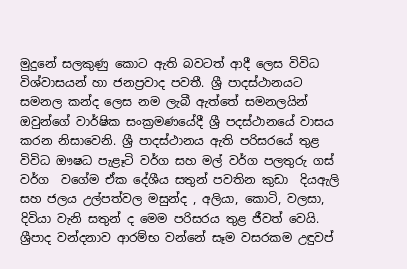මුදුනේ සලකුණු කොට ඇති බවටත් ආදී ලෙස විවිධ විශ්වාසයන් හා ජනප්‍රවාද පවතී. ශ්‍රී පාදස්ථානයට සමනල කන්ද ලෙස නම ලැබී ඇත්තේ සමනලයින් ඔවුන්ගේ වාර්ෂික සංක්‍රමණයේදී ශ්‍රී පදස්ථානයේ වාසය කරන නිසාවෙනි. ශ්‍රී පාදස්ථානය ඇති පරිසරයේ තුළ විවිධ ඖෂධ පැළෑටි වර්ග සහ මල් වර්ග පලතුරු ගස් වර්ග  වගේම ඒක දේශීය සතුන් පවතින කුඩා  දියඇලි සහ ජලය උල්පත්වල මසුන්ද , අලියා, කොටි, වලසා, දිවියා වැනි සතුන් ද මෙම පරිසරය තුළ ජීවත් වෙයි. ශ්‍රීපාද වන්දනාව ආරම්භ වන්නේ සෑම වසරකම උඳුවප්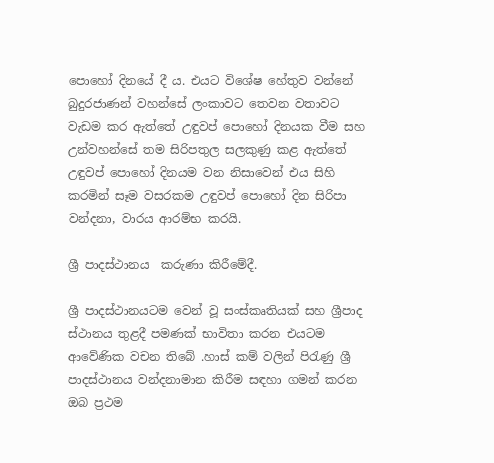පොහෝ දිනයේ දී ය. එයට විශේෂ හේතුව වන්නේ බුදුරජාණන් වහන්සේ ලංකාවට තෙවන වතාවට වැඩම කර ඇත්තේ උඳුවප් පොහෝ දිනයක වීම සහ උන්වහන්සේ තම සිරිපතුල සලකුණු කළ ඇත්තේ  උඳුවප් පොහෝ දිනයම වන නිසාවෙන් එය සිහි කරමින් සෑම වසරකම උඳුවප් පොහෝ දින සිරිපා වන්දනා, වාරය ආරම්භ කරයි.

ශ්‍රී පාදස්ථානය  කරුණා කිරීමේදී.

ශ්‍රී පාදස්ථානයටම වෙන් වූ සංස්කෘතියක් සහ ශ්‍රීපාද ස්ථානය තුළදී පමණක් භාවිතා කරන එයටම ආවේණික වචන තිබේ .හාස් කම් වලින් පිරැණු ශ්‍රී පාදස්ථානය වන්දනාමාන කිරීම සඳහා ගමන් කරන ඔබ ප්‍රථම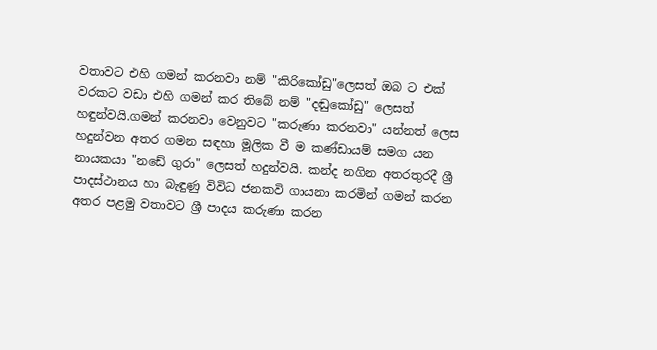වතාවට එහි ගමන් කරනවා නම් "කිරිකෝඩු"ලෙසත් ඔබ ට එක් වරකට වඩා එහි ගමන් කර තිබේ නම් "දඬුකෝඩු" ලෙසත් හඳුන්වයි.ගමන් කරනවා වෙනුවට "කරුණා කරනවා" යන්නත් ලෙස හදුන්වන අතර ගමන සඳහා මූලික වී ම කණ්ඩායම් සමග යන නායකයා "නඩේ ගුරා" ලෙසත් හදුන්වයි. කන්ද නගින අතරතුරදී ශ්‍රී පාදස්ථානය හා බැඳුණු විවිධ ජනකවි ගායනා කරමින් ගමන් කරන අතර පළමු වතාවට ශ්‍රී පාදය කරුණා කරන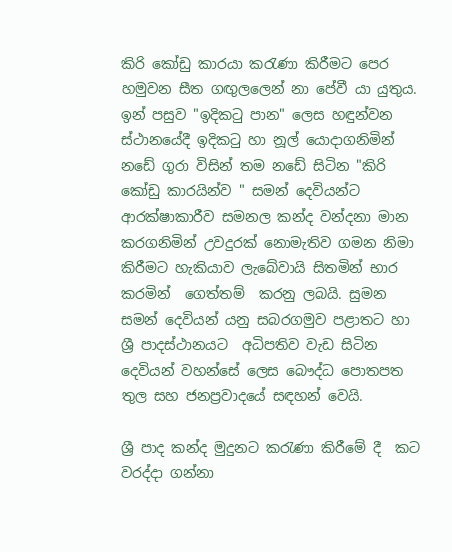කිරි කෝඩු කාරයා කරැණා කිරීමට පෙර හමුවන සීත ගඟුලලෙන් නා පේවී යා යුතුය. ඉන් පසුව "ඉදිකටු පාන" ලෙස හඳුන්වන ස්ථානයේදී ඉදිකටු හා නූල් යොදාගනිමින්  නඩේ ගුරා විසින් තම නඩේ සිටින "කිරි කෝඩු කාරයින්ව " සමන් දෙවියන්ට  ආරක්ෂාකාරීව සමනල කන්ද වන්දනා මාන කරගනිමින් උවදුරක් නොමැතිව ගමන නිමා කිරීමට හැකියාව ලැබේවායි සිතමින් භාර කරමින්  ගෙත්තම්  කරනු ලබයි. සුමන සමන් දෙවියන් යනු සබරගමුව පළාතට හා ශ්‍රී පාදස්ථානයට  අධිපතිව වැඩ සිටින දෙවියන් වහන්සේ ලෙස බෞද්ධ පොතපත තුල සහ ජනප්‍රවාදයේ සඳහන් වෙයි.

ශ්‍රී පාද කන්ද මුදුනට කරැණා කිරීමේ දී  කට වරද්දා ගන්නා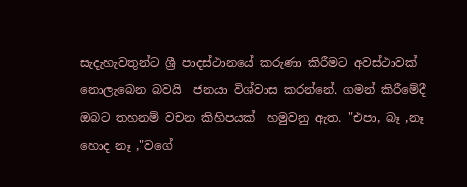සැදැහැවතුන්ට ශ්‍රී පාදස්ථානයේ කරුණා කිරීමට අවස්ථාවක් නොලැබෙන බවයි  ජනයා විශ්වාස කරන්නේ. ගමන් කිරීමේදී ඔබට තහනම් වචන කිහිපයක්  හමුවනු ඇත. "එපා, බෑ ,නෑ හොද නෑ ,"වගේ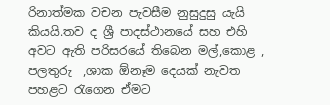රිනාත්මක වචන පැවසීම නුසුදුසු යැයි කියයි.තව ද ශ්‍රී පාදස්ථානයේ සහ එහි අවට ඇති පරිසරයේ තිබෙන මල්,කොළ , පලතුරු  ,ශාක ඕනෑම දෙයක් නැවත පහළට රැගෙන ඒමට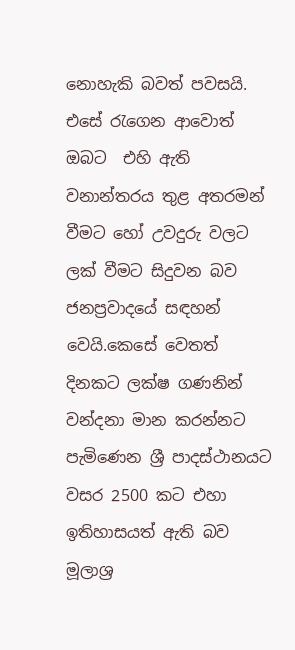නොහැකි බවත් පවසයි. එසේ රැගෙන ආවොත් ඔබට  එහි ඇති වනාන්තරය තුළ අතරමන් වීමට හෝ උවදුරු වලට ලක් වීමට සිදුවන බව ජනප්‍රවාදයේ සඳහන් වෙයි.කෙසේ වෙතත් දිනකට ලක්ෂ ගණනින් වන්දනා මාන කරන්නට පැමිණෙන ශ්‍රී පාදස්ථානයට වසර 2500 කට එහා ඉතිහාසයත් ඇති බව මූලාශ්‍ර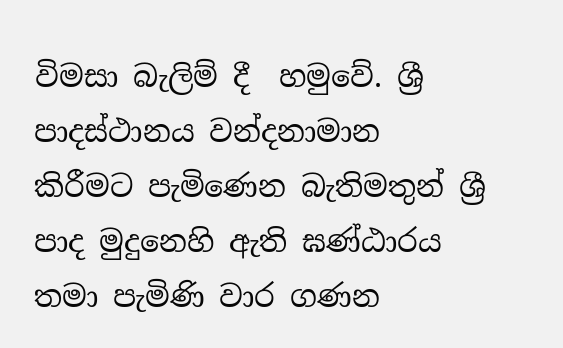විමසා බැලිම් දී  හමුවේ. ශ්‍රී පාදස්ථානය වන්දනාමාන කිරීමට පැමිණෙන බැතිමතුන් ශ්‍රී පාද මුදුනෙහි ඇති ඝණ්ඨාරය තමා පැමිණි වාර ගණන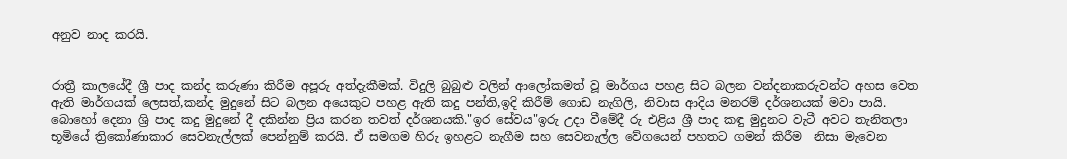අනුව නාද කරයි.


රාත්‍රී කාලයේදී ශ්‍රී පාද කන්ද කරුණා කිරීම අපූරු අත්දැකීමක්. විදුලි බුබුළු වලින් ආලෝකමත් වූ මාර්ගය පහළ සිට බලන වන්දනාකරුවන්ට අහස වෙත ඇති මාර්ගයක් ලෙසත්,කන්ද මුදුනේ සිට බලන අයෙකුට පහළ ඇති කදු පන්ති,ඉදි කිරීම් ගොඩ නැගිලි, නිවාස ආදිය මනරම් දර්ශනයක් මවා පායි. බොහෝ දෙනා ශ්‍රි පාද කදු මුදුනේ දී දකින්න ප්‍රිය කරන තවත් දර්ශනයකි."ඉර සේවය"ඉරු උදා වීමේදී රු එළිය ශ්‍රී පාද කඳු මුදුනට වැටී අවට තැනිතලා භූමියේ ත්‍රිකෝණාකාර සෙවනැල්ලක් පෙන්නුම් කරයි. ඒ සමගම හිරු ඉහළට නැගීම සහ සෙවනැල්ල වේගයෙන් පහතට ගමන් කිරීම  නිසා මැවෙන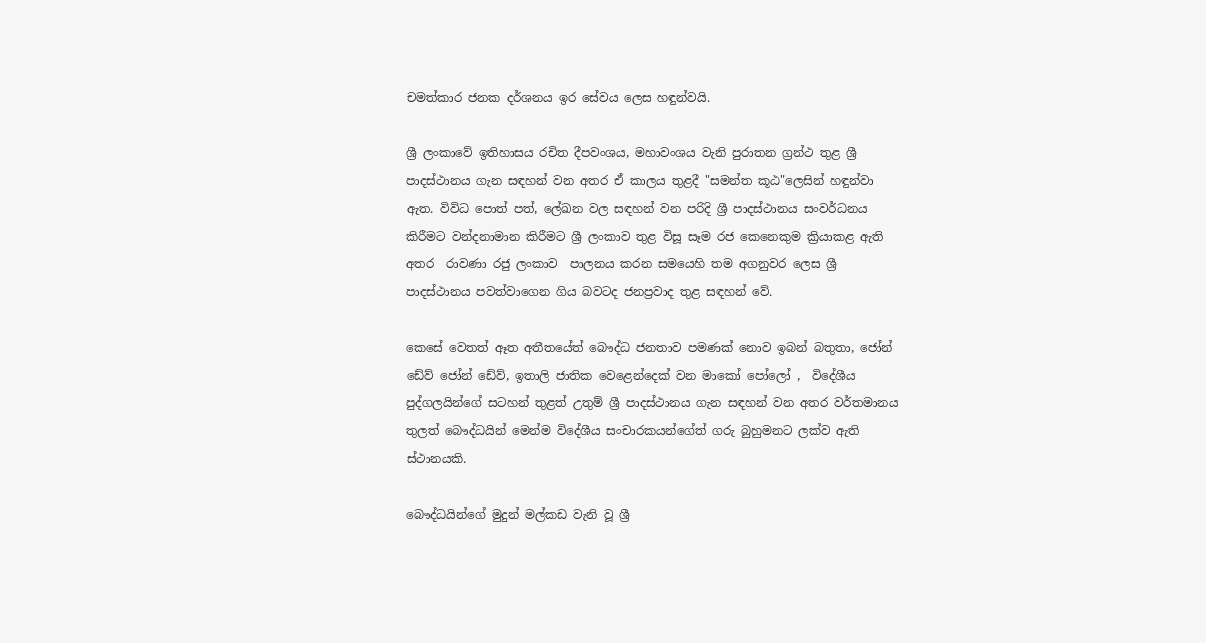චමත්කාර ජනක දර්ශනය ඉර සේවය ලෙස හඳුන්වයි.

ශ්‍රී ලංකාවේ ඉතිහාසය රචිත දීපවංශය, මහාවංශය වැනි පුරාතන ග්‍රන්ථ තුළ ශ්‍රී පාදස්ථානය ගැන සඳහන් වන අතර ඒ කාලය තුළදී "සමන්ත කූඨ"ලෙසින් හඳුන්වා ඇත. විවිධ පොත් පත්, ලේඛන වල සඳහන් වන පරිදි ශ්‍රී පාදස්ථානය සංවර්ධනය කිරීමට වන්දනාමාන කිරීමට ශ්‍රී ලංකාව තුළ විසූ සෑම රජ කෙනෙකුම ක්‍රියාකළ ඇති අතර  රාවණා රජු ලංකාව  පාලනය කරන සමයෙහි තම අගනුවර ලෙස ශ්‍රී පාදස්ථානය පවත්වාගෙන ගිය බවටද ජනප්‍රවාද තුළ සඳහන් වේ.

කෙසේ වෙතත් ඈත අතීතයේත් බෞද්ධ ජනතාව පමණක් නොව ඉබන් බතුතා, ජෝන් ඩේව් ජෝන් ඩේව්, ඉතාලි ජාතික වෙළෙන්දෙක් වන මාකෝ පෝලෝ ,  විදේශීය පුද්ගලයින්ගේ සටහන් තුළත් උතුම් ශ්‍රී පාදස්ථානය ගැන සඳහන් වන අතර වර්තමානය තුලත් බෞද්ධයින් මෙන්ම විදේශීය සංචාරකයන්ගේත් ගරු බුහුමනට ලක්ව ඇති ස්ථානයකි.

බෞද්ධයින්ගේ මුදුන් මල්කඩ වැනි වූ ශ්‍රී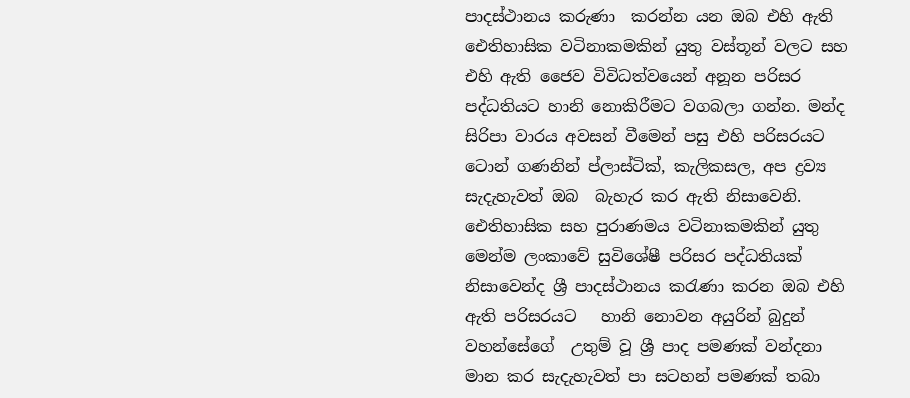පාදස්ථානය කරුණා  කරන්න යන ඔබ එහි ඇති ඓතිහාසික වටිනාකමකින් යුතු වස්තූන් වලට සහ එහි ඇති ජෛව විවිධත්වයෙන් අනූන පරිසර පද්ධතියට හානි නොකිරීමට වගබලා ගන්න. මන්ද සිරිපා වාරය අවසන් වීමෙන් පසු එහි පරිසරයට ටොන් ගණනින් ප්ලාස්ටික්, කැලිකසල, අප ද්‍රව්‍ය සැදැහැවත් ඔබ  බැහැර කර ඇති නිසාවෙනි. ඓතිහාසික සහ පුරාණමය වටිනාකමකින් යුතු මෙන්ම ලංකාවේ සුවිශේෂී පරිසර පද්ධතියක් නිසාවෙන්ද ශ්‍රී පාදස්ථානය කරැණා කරන ඔබ එහි ඇති පරිසරයට   හානි නොවන අයුරින් බුදුන් වහන්සේගේ  උතුම් වූ ශ්‍රී පාද පමණක් වන්දනා මාන කර සැදැහැවත් පා සටහන් පමණක් තබා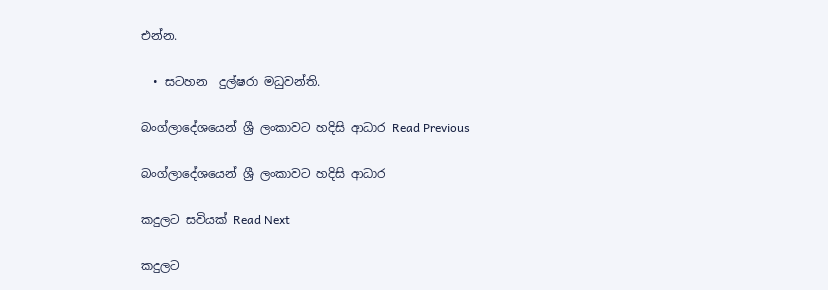එන්න.

  • සටහන  දුල්ෂරා මධුවන්ති.

බංග්ලාදේශයෙන් ශ්‍රී ලංකාවට හදිසි ආධාර Read Previous

බංග්ලාදේශයෙන් ශ්‍රී ලංකාවට හදිසි ආධාර

කදුලට සවියක් Read Next

කදුලට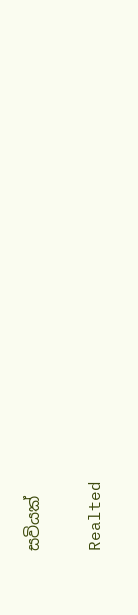සවියක්

Realted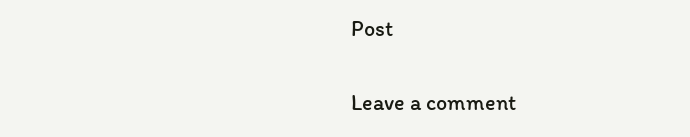Post

Leave a comment